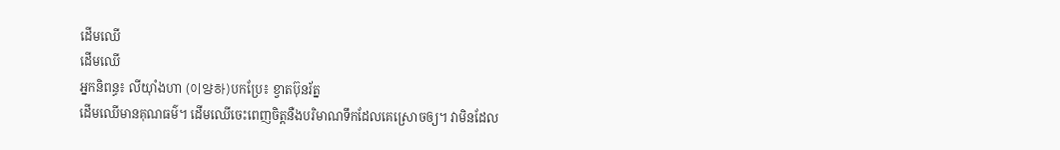ដើមឈើ
ដើមឈើ
អ្នកនិពន្ធ៖ លីយ៉ាំងហា (이양하)បកប្រែ៖ ខ្វាតប៊ុនរ័ត្ន
ដើមឈើមានគុណធម៌។ ដើមឈើចេះពេញចិត្តនឺងបរិមាណទឹកដែលគេស្រោចឲ្យ។ វាមិនដែល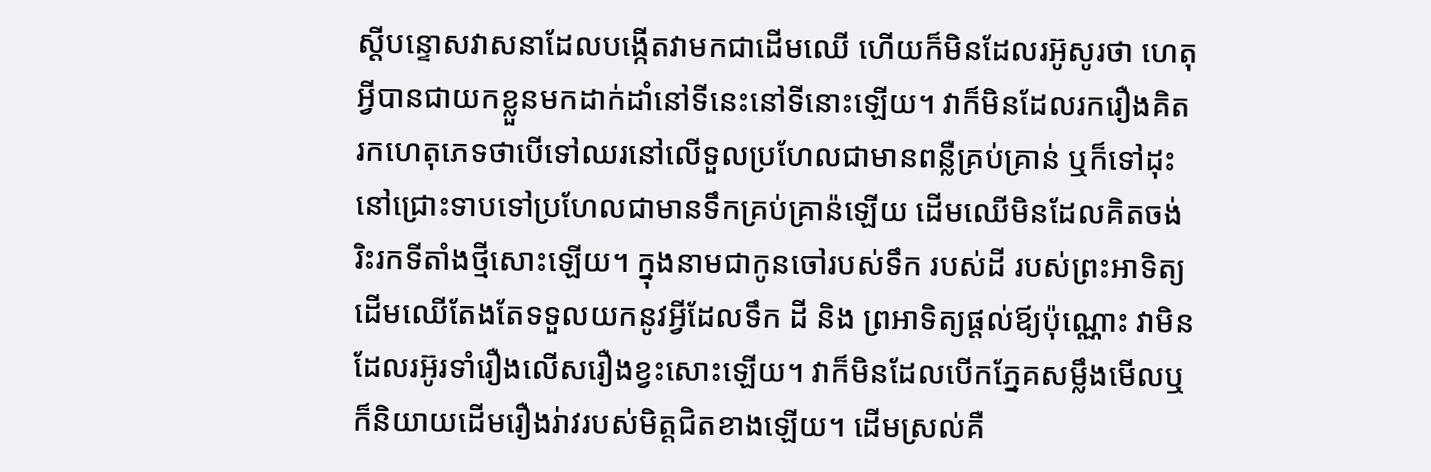ស្តីបន្ទោសវាសនាដែលបង្កើតវាមកជាដើមឈើ ហើយក៏មិនដែលរអ៊ូសូរថា ហេតុអ្វីបានជាយកខ្លួនមកដាក់ដាំនៅទីនេះនៅទីនោះឡើយ។ វាក៏មិនដែលរករឿងគិតរកហេតុភេទថាបើទៅឈរនៅលើទួលប្រហែលជាមានពន្លឺគ្រប់គ្រាន់ ឬក៏ទៅដុះនៅជ្រោះទាបទៅប្រហែលជាមានទឹកគ្រប់គ្រាន៉ឡើយ ដើមឈើមិនដែលគិតចង់រិះរកទីតាំងថ្មីសោះឡើយ។ ក្នុងនាមជាកូនចៅរបស់ទឹក របស់ដី របស់ព្រះអាទិត្យ ដើមឈើតែងតែទទួលយកនូវអ្វីដែលទឹក ដី និង ព្រអាទិត្យផ្តល់ឪ្យប៉ុណ្ណោះ វាមិនដែលរអ៊ូរទាំរឿងលើសរឿងខ្វះសោះឡើយ។ វាក៏មិនដែលបើកភ្នែគសម្លឹងមើលឬក៏និយាយដើមរឿងរ់ាវរបស់មិត្តជិតខាងឡើយ។ ដើមស្រល់គឺ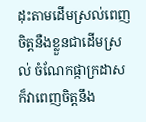ដុះតាមដើមស្រល់ពេញចិត្តនឺងខ្លួនជាដើមស្រល់ ចំណែកផ្កាក្រដាសក៏វាពេញចិត្តនឹង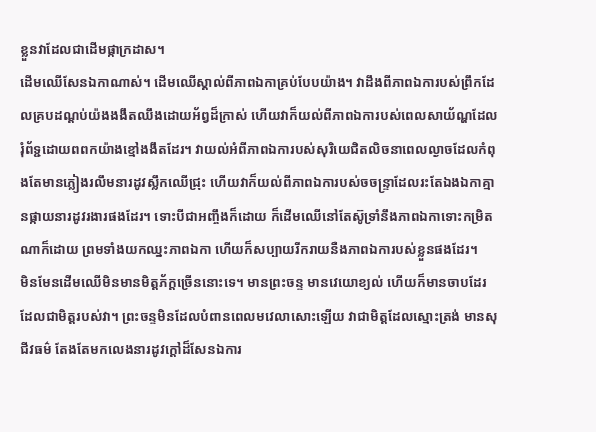ខ្លួនវាដែលជាដើមផ្កាក្រដាស។
ដើមឈើសែនឯកាណាស់។ ដើមឈើស្គាល់ពីភាពឯកាគ្រប់បែបយ៉ាង។ វាដឹងពីភាពឯការបស់ព្រឹកដែលគ្របដណ្តប់យ៉ងងងឹតឈឹងដោយអ័ព្វដ៏ក្រាស់ ហើយវាក៏យល់ពីភាពឯការបស់ពេលសាយ័ណ្ហដែលរុំព័ទ្ជដោយពពកយ៉ាងខ្មៅងងឹតដែរ។ វាយល់អំពីភាពឯការបស់សុរិយេជិតលិចនាពេលល្ងាចដែលកំពុងតែមានភ្លៀងរលឹមនារដូវស្លឹកឈើជ្រុះ ហើយវាក៏យល់ពីភាពឯការបស់ចចន្រ្ទាដែលរះតែឯងឯកាគ្មានផ្កាយនារដូវរងារផងដែរ។ ទោះបីជាអញ្ចឹងក៏ដោយ ក៏ដើមឈើនៅតែស៊ូទ្រាំនឹងភាពឯកាទោះកម្រិតណាក៏ដោយ ព្រមទាំងយកឈ្នះភាពឯកា ហើយក៏សប្បាយរីករាយនឺងភាពឯការបស់ខ្លួនផងដែរ។
មិនមែនដើមឈើមិនមានមិត្តភ័ក្តច្រើននោះទេ។ មានព្រះចន្ទ មានវេយោខ្យល់ ហើយក៏មានចាបដែរដែលជាមិត្តរបស់វា។ ព្រះចន្ទមិនដែលបំពានពេលមវេលាសោះឡើយ វាជាមិត្តដែលស្មោះត្រង់ មានសុជីវធម៌ តែងតែមកលេងនារដូវក្តៅដ៏សែនឯការ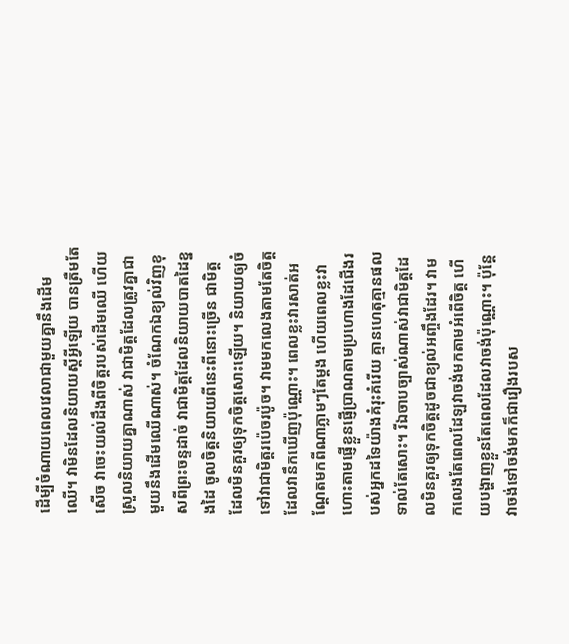ដើម្បីចំណាយពេលវេលាជាមួយគ្នានឹងដើមឈើ។ វាមិនដែលនិយាយស្តីអ្វីឡើយ បានត្រឺមតែសើច វាចេះយល់ដឹងពីចិត្តរបស់ដើមឈើ ហើយស្រួលនិយាយគ្នាណាស់ វាជាមិត្តដែលត្រូវគ្នាជាមួយនឹងដើមឈើណាស់។ ចំណែកឯខ្យល់វិញខុសពីព្រះចន្ទដាច់ វាជាមិត្តដែលនិយាយបាតដៃខ្នងដៃ ចូលចិត្តនិយាយពីនេះពីនោះច្រើន ជាមិត្តដែលមិនគួរឲ្យទុកចិត្តសោះឡើយ។ និយាយឲ្យចំទៅវាជាមិត្តរប៉េចរប៉ូច។ វាមមកលេងតាមតែចិត្តដែលវានឹកឃើញប៉ុណ្ណោះ។ ពេលខ្លះវារសាត់អណ្តែតមកពីណាភ្លាមៗតែម្តង ហើយពេលខ្លះវាហោះតាមផ្ញើខ្លួនផ្ញើប្រាណតាមប្រហោងដែជើងរបស់អ្នកដទៃយ៉ាងគំរុះគំរើយ គ្មានហេតុគ្មានផលទាល់តែសោះ។ រីឯចាបច្បាស់ណាស់វាជាមិត្តដែលមិនគួរឲ្យទុកចិត្តដូចជាខ្យល់អញ្ចឹងដែរ។ វាមកលេងតែពេលដែឡវាចង់មកតាមអំពើចិត្ត ហើយបង្ហាញខ្លួនតែពេលដែលវាចង់ប៉ុណ្ណោះ។ ប៉ុន្តែវាចង់ទៅចង់មកក៏ជារឿងរបស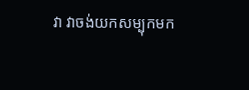វា វាចង់យកសម្បុកមក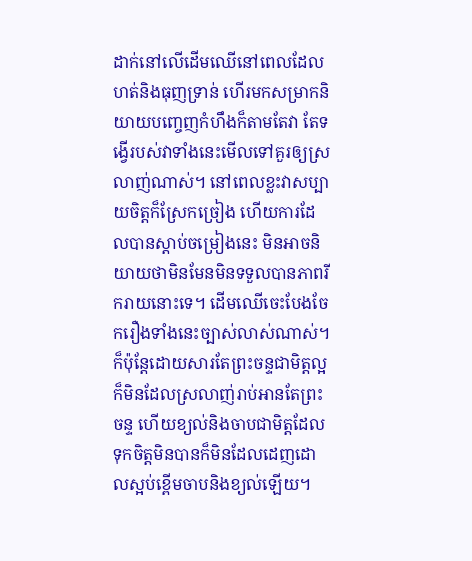ដាក់នៅលើដើមឈើនៅពេលដែលហត់និងធុញទ្រាន់ ហើរមកសម្រាកនិយាយបញ្ចេញកំហឹងក៏តាមតែវា តែទង្វើរបស់វាទាំងនេះមើលទៅគួរឲ្យស្រលាញ់ណាស់។ នៅពេលខ្លះវាសប្បាយចិត្តក៏ស្រែកច្រៀង ហើយការដែលបានស្តាប់ចម្រៀងនេះ មិនអាចនិយាយថាមិនមែនមិនទទួលបានភាពរីករាយនោះទេ។ ដើមឈើចេះបែងចែករឿងទាំងនេះច្បាស់លាស់ណាស់។ ក៏ប៉ុន្តែដោយសារតែព្រះចន្ទជាមិត្តល្អក៏មិនដែលស្រលាញ់រាប់អានតែព្រះចន្ទ ហើយខ្យល់និងចាបជាមិត្តដែលទុកចិត្តមិនបានក៏មិនដែលដេញដោលស្អប់ខ្ពើមចាបនិងខ្យល់ឡើយ។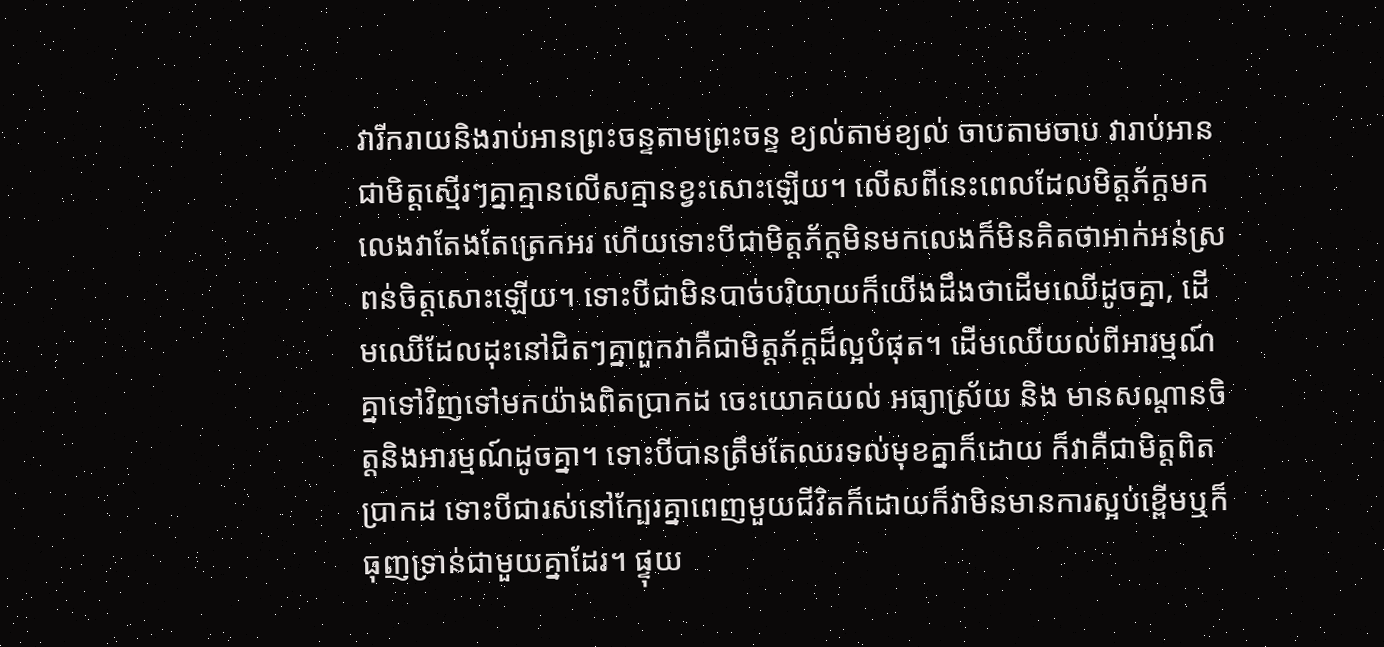វារីករាយនិងរាប់អានព្រះចន្ទតាមព្រះចន្ទ ខ្យល់តាមខ្យល់ ចាបតាមចាប វារាប់អានជាមិត្តស្មើរៗគ្នាគ្មានលើសគ្មានខ្វះសោះឡើយ។ លើសពីនេះពេលដែលមិត្តភ័ក្តមកលេងវាតែងតែត្រេកអរ ហើយទោះបីជាមិត្តភ័ក្តមិនមកលេងក៏មិនគិតថាអាក់អន់ស្រពន់ចិត្តសោះឡើយ។ ទោះបីជាមិនបាច់បរិយាយក៏យើងដឹងថាដើមឈើដូចគ្នា, ដើមឈើដែលដុះនៅជិតៗគ្នាពួកវាគឺជាមិត្តភ័ក្តដ៏ល្អបំផុត។ ដើមឈើយល់ពីអារម្មណ៍គ្នាទៅវិញទៅមកយ៉ាងពិតប្រាកដ ចេះយោគយល់ អធ្យាស្រ័យ និង មានសណ្តានចិត្តនិងអារម្មណ៍ដូចគ្នា។ ទោះបីបានត្រឹមតែឈរទល់មុខគ្នាក៏ដោយ ក៏វាគឺជាមិត្តពិតប្រាកដ ទោះបីជារស់នៅក្បែរគ្នាពេញមួយជីវិតក៏ដោយក៏វាមិនមានការស្អប់ខ្ពើមឬក៏ធុញទ្រាន់ជាមួយគ្នាដែរ។ ផ្ទុយ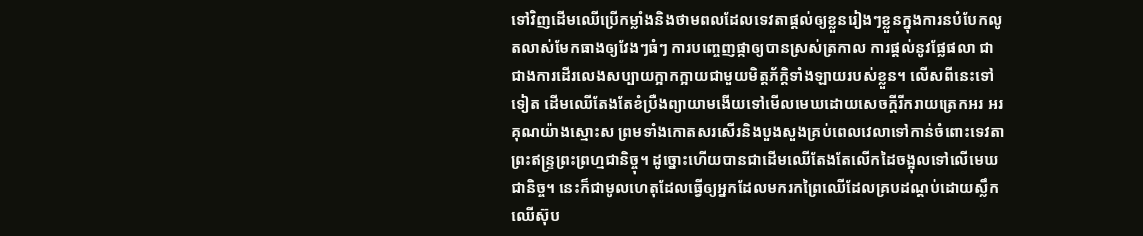ទៅវិញដើមឈើប្រើកម្លាំងនិងថាមពលដែលទេវតាផ្តល់ឲ្យខ្លួនរៀងៗខ្លួនក្នុងការនបំបែកលូតលាស់មែកធាងឲ្យវែងៗធំៗ ការបញ្ចេញផ្កាឲ្យបានស្រស់ត្រកាល ការផ្តល់នូវផ្លែផលា ជាជាងការដើរលេងសប្បាយក្អាកក្អាយជាមួយមិត្តភ័ក្តិទាំងឡាយរបស់ខ្លួន។ លើសពីនេះទៅទៀត ដើមឈើតែងតែខំប្រឺងព្យាយាមងើយទៅមើលមេឃដោយសេចក្តីរីករាយត្រេកអរ អរគុណយ៉ាងស្មោះស ព្រមទាំងកោតសរសើរនិងបួងសួងគ្រប់ពេលវេលាទៅកាន់ចំពោះទេវតាព្រះឥន្រ្ទព្រះព្រហ្មជានិច្ចុ។ ដូច្នោះហើយបានជាដើមឈើតែងតែលើកដៃចង្អុលទៅលើមេឃជានិច្ច។ នេះក៏ជាមូលហេតុដែលធ្វើឲ្យអ្នកដែលមករកព្រៃឈើដែលគ្របដណ្តប់ដោយស្លឹកឈើស៊ុប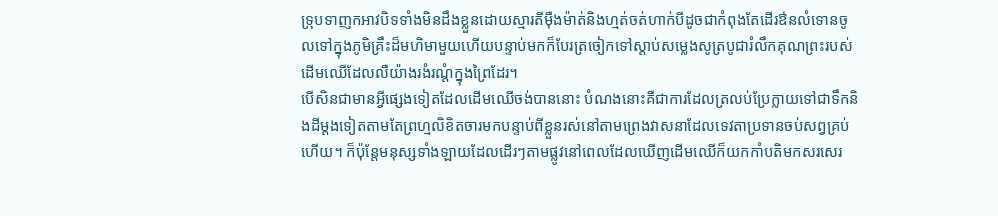ទ្រុបទាញកអាវបិទទាំងមិនដឹងខ្លួនដោយស្មារតីម៉ឺងម៉ាត់និងហ្មត់ចត់ហាក់បីដូចជាកំពុងតែដើរឳនលំទោនចូលទៅក្នុងភូមិគ្រឹះដ៏មហិមាមួយហើយបន្ទាប់មកក៏បែរត្រចៀកទៅស្តាប់សម្លេងសូត្របូជារំលឹកគុណព្រះរបស់ដើមឈើដែលលឺយ៉ាងរងំរណ្តំក្នុងព្រៃដែរ។
បើសិនជាមានអ្វីផ្សេងទៀតដែលដើមឈើចង់បាននោះ បំណងនោះគឺជាការដែលត្រលប់ប្រែក្លាយទៅជាទឹកនិងដីម្តងទៀតតាមតែព្រហ្មលិខិតចារមកបន្ទាប់ពីខ្លួនរស់នៅតាមព្រេងវាសនាដែលទេវតាប្រទានចប់សព្វគ្រប់ហើយ។ ក៏ប៉ុន្តែមនុស្សទាំងឡាយដែលដើរៗតាមផ្លូវនៅពេលដែលឃើញដើមឈើក៏យកកាំបតិមកសរសេរ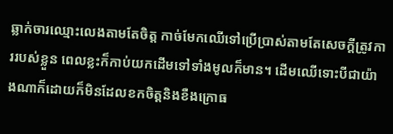ឆ្លាក់ចារឈ្មោះលេងតាមតែចិត្ត កាច់មែកឈើទៅប្រើប្រាស់តាមតែសេចក្តីត្រូវការរបស់ខ្លួន ពេលខ្លះក៏កាប់យកដើមទៅទាំងមូលក៏មាន។ ដើមឈើទោះបីជាយ៉ាងណាក៏ដោយក៏មិនដែលខកចិត្តនិងខឺងក្រោធ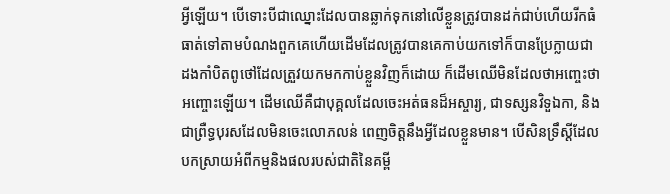អ្វីឡើយ។ បើទោះបីជាឈ្នោះដែលបានឆ្លាក់ទុកនៅលើខ្លួនត្រូវបានដក់ជាប់ហើយរីកធំធាត់ទៅតាមបំណងពួកគេហើយដើមដែលត្រូវបានគេកាប់យកទៅក៏បានប្រែក្លាយជាដងកាំបិតពូថៅដែលត្រួវយកមកកាប់ខ្លួនវិញក៏ដោយ ក៏ដើមឈើមិនដែលថាអញ្ចេះថាអញ្ចោះឡើយ។ ដើមឈើគឺជាបុគ្គលដែលចេះអត់ធនដ៏អស្ចារ្យ, ជាទស្សនវិទួឯកា, និងជាព្រឺទ្ធបុរសដែលមិនចេះលោភលន់ ពេញចិត្តនឹងអ្វីដែលខ្លួនមាន។ បើសិនទ្រឹស្តីដែលបកស្រាយអំពីកម្មនិងផលរបស់ជាតិនៃគម្ពី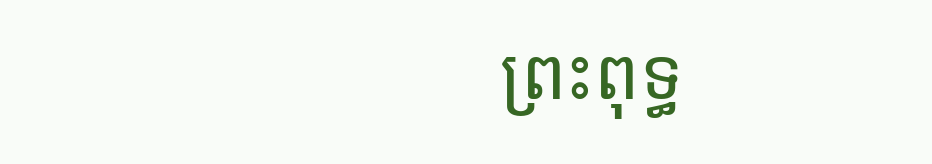ព្រះពុទ្ធ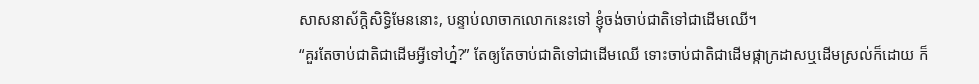សាសនាស័ក្តិសិទ្ធិមែននោះ, បន្ទាប់លាចាកលោកនេះទៅ ខ្ញុំចង់ចាប់ជាតិទៅជាដើមឈើ។
“គួរតែចាប់ជាតិជាដើមអ្វីទៅហ្ន៎?” តែឲ្យតែចាប់ជាតិទៅជាដើមឈើ ទោះចាប់ជាតិជាដើមផ្កាក្រដាសឬដើមស្រល់ក៏ដោយ ក៏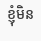ខ្ញុំមិន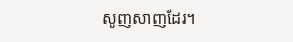សូញសាញដែរ។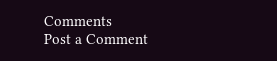Comments
Post a Comment